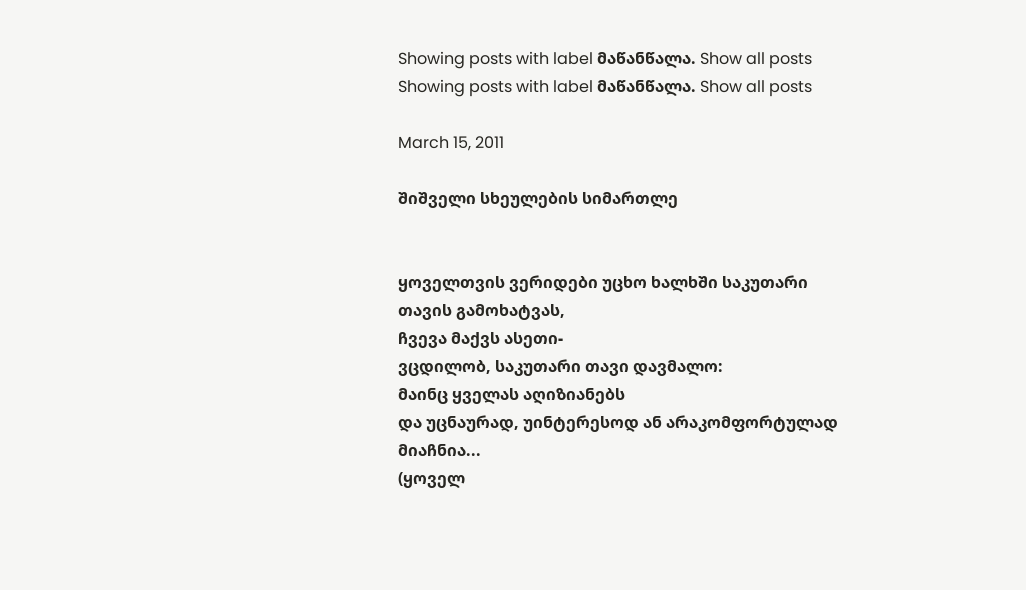Showing posts with label მაწანწალა. Show all posts
Showing posts with label მაწანწალა. Show all posts

March 15, 2011

შიშველი სხეულების სიმართლე


ყოველთვის ვერიდები უცხო ხალხში საკუთარი თავის გამოხატვას,
ჩვევა მაქვს ასეთი-
ვცდილობ, საკუთარი თავი დავმალო:
მაინც ყველას აღიზიანებს
და უცნაურად, უინტერესოდ ან არაკომფორტულად მიაჩნია...
(ყოველ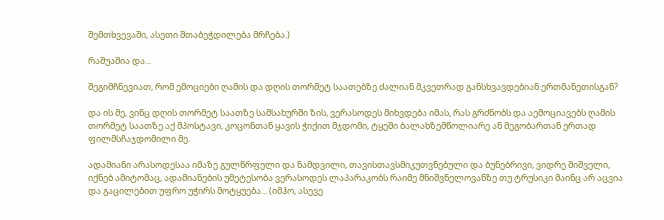შემთხვევაში, ასეთი შთაბეჭდილება მრჩება.)

რაშუაშია და...

შეგიმჩნევიათ, რომ ემოციები ღამის და დღის თორმეტ საათებზე ძალიან მკვეთრად განსხვავდებიან ერთმანეთისგან?

და ის მე, ვინც დღის თორმეტ საათზე სამსახურში ზის, ვერასოდეს მიხვდება იმას, რას გრძნობს და აემოციავებს ღამის თორმეტ საათზე აქ მპოსტავი, კოცონთან ყავის ჭიქით მჯდომი, ტყეში ბალახზემწოლიარე ან მეგობართან ერთად ფილმსჩაჯდომილი მე.

ადამიანი არასოდესაა იმაზე გულწრფელი და ნამდვილი, თავისთავსმიკუთვნებული და ბუნებრივი, ვიდრე შიშველი, იქნებ ამიტომაც, ადამიანების უმეტესობა ვერასოდეს ლაპარაკობს რაიმე მნიშვნელოვანზე თუ ტრუსიკი მაინც არ აცვია და გაცილებით უფრო უჭირს მოტყუება... (იმჰო, ასევე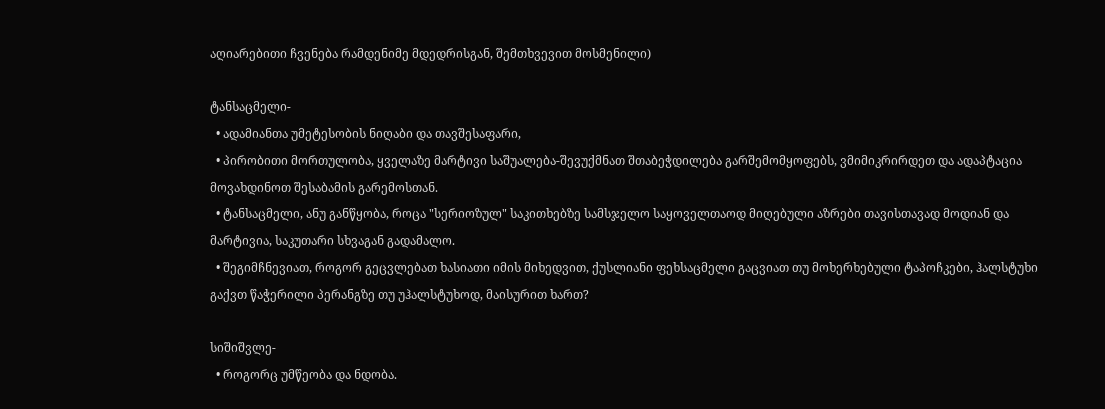აღიარებითი ჩვენება რამდენიმე მდედრისგან, შემთხვევით მოსმენილი)

ტანსაცმელი-
  • ადამიანთა უმეტესობის ნიღაბი და თავშესაფარი,
  • პირობითი მორთულობა, ყველაზე მარტივი საშუალება-შევუქმნათ შთაბეჭდილება გარშემომყოფებს, ვმიმიკრირდეთ და ადაპტაცია მოვახდინოთ შესაბამის გარემოსთან.
  • ტანსაცმელი, ანუ განწყობა, როცა "სერიოზულ" საკითხებზე სამსჯელო საყოველთაოდ მიღებული აზრები თავისთავად მოდიან და მარტივია, საკუთარი სხვაგან გადამალო.
  • შეგიმჩნევიათ, როგორ გეცვლებათ ხასიათი იმის მიხედვით, ქუსლიანი ფეხსაცმელი გაცვიათ თუ მოხერხებული ტაპოჩკები, ჰალსტუხი გაქვთ წაჭერილი პერანგზე თუ უჰალსტუხოდ, მაისურით ხართ?

სიშიშვლე-
  • როგორც უმწეობა და ნდობა.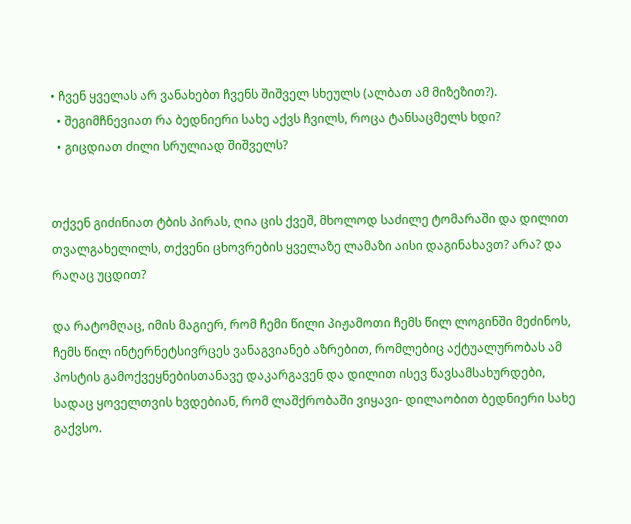• ჩვენ ყველას არ ვანახებთ ჩვენს შიშველ სხეულს (ალბათ ამ მიზეზით?).
  • შეგიმჩნევიათ რა ბედნიერი სახე აქვს ჩვილს, როცა ტანსაცმელს ხდი?
  • გიცდიათ ძილი სრულიად შიშველს?


თქვენ გიძინიათ ტბის პირას, ღია ცის ქვეშ, მხოლოდ საძილე ტომარაში და დილით თვალგახელილს, თქვენი ცხოვრების ყველაზე ლამაზი აისი დაგინახავთ? არა? და რაღაც უცდით?

და რატომღაც, იმის მაგიერ, რომ ჩემი წილი პიჟამოთი ჩემს წილ ლოგინში მეძინოს, ჩემს წილ ინტერნეტსივრცეს ვანაგვიანებ აზრებით, რომლებიც აქტუალურობას ამ პოსტის გამოქვეყნებისთანავე დაკარგავენ და დილით ისევ წავსამსახურდები, სადაც ყოველთვის ხვდებიან, რომ ლაშქრობაში ვიყავი- დილაობით ბედნიერი სახე გაქვსო.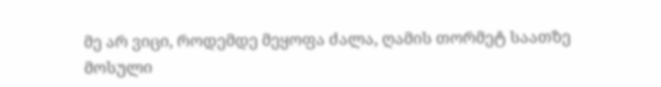მე არ ვიცი, როდემდე მეყოფა ძალა, ღამის თორმეტ საათზე მოსული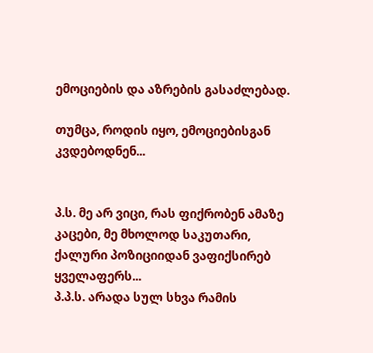ემოციების და აზრების გასაძლებად.

თუმცა, როდის იყო, ემოციებისგან კვდებოდნენ...


პ.ს. მე არ ვიცი, რას ფიქრობენ ამაზე კაცები, მე მხოლოდ საკუთარი, ქალური პოზიციიდან ვაფიქსირებ ყველაფერს...
პ.პ.ს. არადა სულ სხვა რამის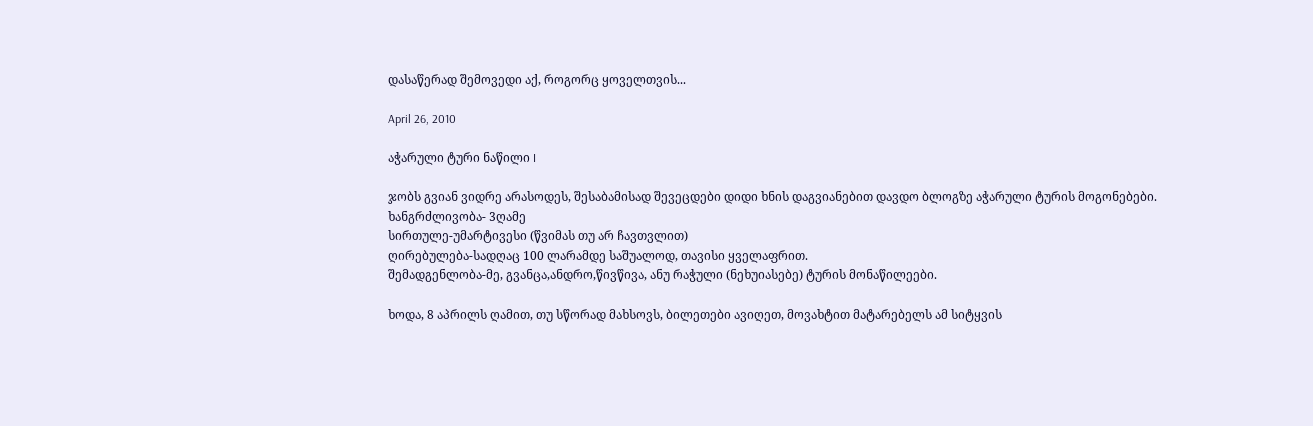დასაწერად შემოვედი აქ, როგორც ყოველთვის...

April 26, 2010

აჭარული ტური ნაწილი I

ჯობს გვიან ვიდრე არასოდეს, შესაბამისად შევეცდები დიდი ხნის დაგვიანებით დავდო ბლოგზე აჭარული ტურის მოგონებები.
ხანგრძლივობა- 3ღამე
სირთულე-უმარტივესი (წვიმას თუ არ ჩავთვლით)
ღირებულება-სადღაც 100 ლარამდე საშუალოდ, თავისი ყველაფრით.
შემადგენლობა-მე, გვანცა,ანდრო,წივწივა, ანუ რაჭული (ნეხუიასებე) ტურის მონაწილეები.

ხოდა, 8 აპრილს ღამით, თუ სწორად მახსოვს, ბილეთები ავიღეთ, მოვახტით მატარებელს ამ სიტყვის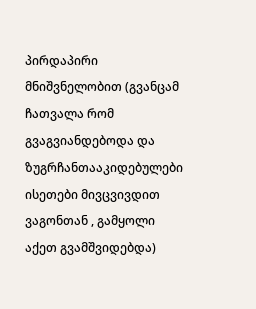პირდაპირი მნიშვნელობით (გვანცამ ჩათვალა რომ გვაგვიანდებოდა და ზუგრჩანთააკიდებულები ისეთები მივცვივდით ვაგონთან , გამყოლი აქეთ გვამშვიდებდა)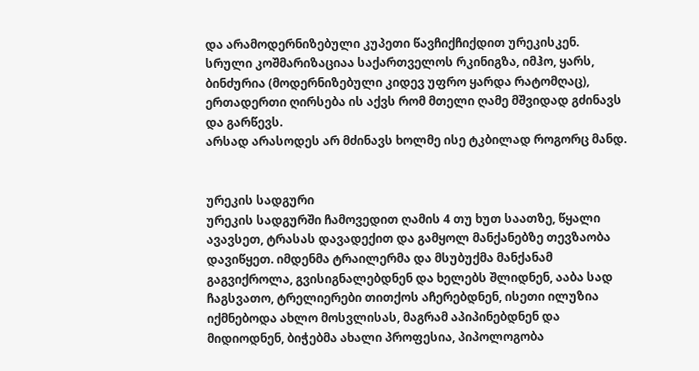და არამოდერნიზებული კუპეთი წავჩიქჩიქდით ურეკისკენ. სრული კოშმარიზაციაა საქართველოს რკინიგზა, იმჰო, ყარს, ბინძურია (მოდერნიზებული კიდევ უფრო ყარდა რატომღაც), ერთადერთი ღირსება ის აქვს რომ მთელი ღამე მშვიდად გძინავს და გარწევს.
არსად არასოდეს არ მძინავს ხოლმე ისე ტკბილად როგორც მანდ.


ურეკის სადგური
ურეკის სადგურში ჩამოვედით ღამის 4 თუ ხუთ საათზე, წყალი ავავსეთ, ტრასას დავადექით და გამყოლ მანქანებზე თევზაობა დავიწყეთ. იმდენმა ტრაილერმა და მსუბუქმა მანქანამ გაგვიქროლა, გვისიგნალებდნენ და ხელებს შლიდნენ, ააბა სად ჩაგსვათო, ტრელიერები თითქოს აჩერებდნენ, ისეთი ილუზია იქმნებოდა ახლო მოსვლისას, მაგრამ აპიპინებდნენ და მიდიოდნენ, ბიჭებმა ახალი პროფესია, პიპოლოგობა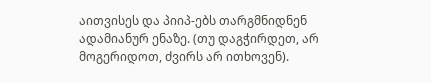აითვისეს და პიიპ-ებს თარგმნიდნენ ადამიანურ ენაზე. (თუ დაგჭირდეთ, არ მოგერიდოთ, ძვირს არ ითხოვენ).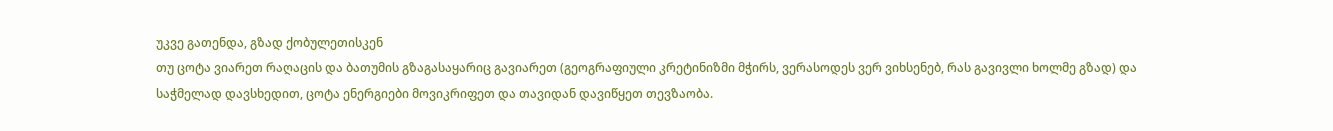უკვე გათენდა, გზად ქობულეთისკენ
თუ ცოტა ვიარეთ რაღაცის და ბათუმის გზაგასაყარიც გავიარეთ (გეოგრაფიული კრეტინიზმი მჭირს, ვერასოდეს ვერ ვიხსენებ, რას გავივლი ხოლმე გზად) და საჭმელად დავსხედით, ცოტა ენერგიები მოვიკრიფეთ და თავიდან დავიწყეთ თევზაობა.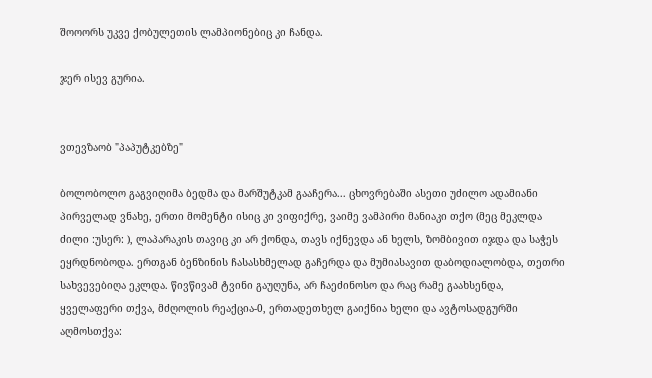შოოორს უკვე ქობულეთის ლამპიონებიც კი ჩანდა.

ჯერ ისევ გურია.


ვთევზაობ "პაპუტკებზე"

ბოლობოლო გაგვიღიმა ბედმა და მარშუტკამ გააჩერა... ცხოვრებაში ასეთი უძილო ადამიანი პირველად ვნახე, ერთი მომენტი ისიც კი ვიფიქრე, ვაიმე ვამპირი მანიაკი თქო (მეც მეკლდა ძილი :უსერ: ), ლაპარაკის თავიც კი არ ქონდა, თავს იქნევდა ან ხელს, ზომბივით იჯდა და საჭეს ეყრდნობოდა. ერთგან ბენზინის ჩასასხმელად გაჩერდა და მუმიასავით დაბოდიალობდა, თეთრი სახვევებიღა ეკლდა. წივწივამ ტვინი გაუღუნა, არ ჩაეძინოსო და რაც რამე გაახსენდა, ყველაფერი თქვა, მძღოლის რეაქცია-0, ერთადეთხელ გაიქნია ხელი და ავტოსადგურში აღმოსთქვა: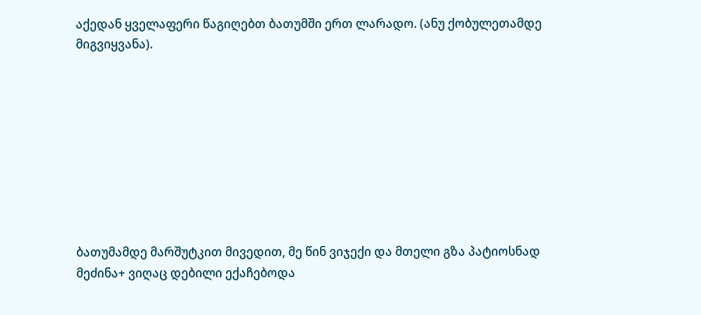აქედან ყველაფერი წაგიღებთ ბათუმში ერთ ლარადო. (ანუ ქობულეთამდე მიგვიყვანა).









ბათუმამდე მარშუტკით მივედით, მე წინ ვიჯექი და მთელი გზა პატიოსნად მეძინა+ ვიღაც დებილი ექაჩებოდა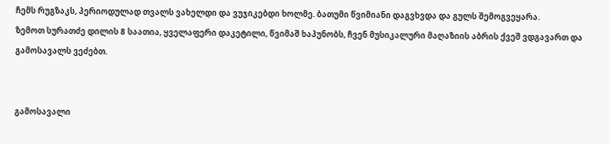ჩემს რუგზაკს, პერიოდულად თვალს ვახელდი და ვუჯიკებდი ხოლმე. ბათუმი წვიმიანი დაგვხვდა და გულს შემოგვეყარა.
ზემოთ სურათძე დილის 8 საათია, ყველაფერი დაკეტილი, წვიმაშ ხაპუნობს, ჩვენ მუსიკალური მაღაზიის აბრის ქვეშ ვდგავართ და გამოსავალს ვეძებთ.


გამოსავალი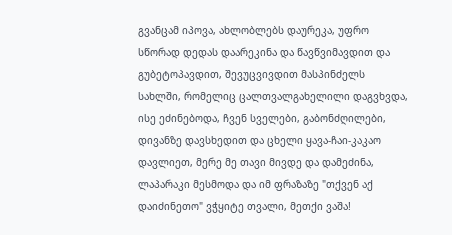გვანცამ იპოვა, ახლობლებს დაურეკა, უფრო სწორად დედას დაარეკინა და წავწვიმავდით და გუბეტოპავდით, შევუცვივდით მასპინძელს სახლში, რომელიც ცალთვალგახელილი დაგვხვდა, ისე ეძინებოდა, ჩვენ სველები, გაბონძღილები, დივანზე დავსხედით და ცხელი ყავა-ჩაი-კაკაო დავლიეთ, მერე მე თავი მივდე და დამეძინა, ლაპარაკი მესმოდა და იმ ფრაზაზე "თქვენ აქ დაიძინეთო" ვჭყიტე თვალი, მეთქი ვაშა!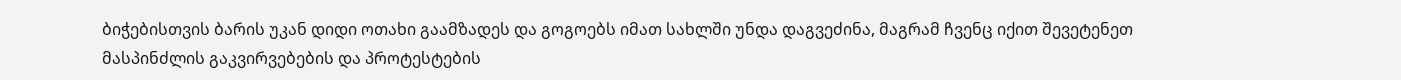ბიჭებისთვის ბარის უკან დიდი ოთახი გაამზადეს და გოგოებს იმათ სახლში უნდა დაგვეძინა, მაგრამ ჩვენც იქით შევეტენეთ მასპინძლის გაკვირვებების და პროტესტების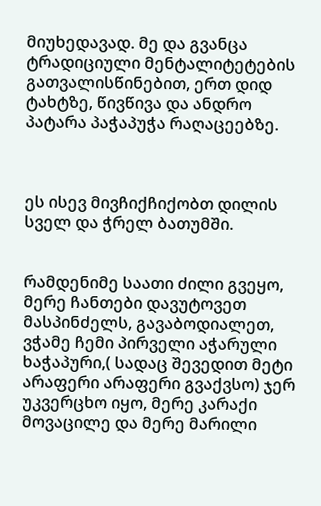მიუხედავად. მე და გვანცა ტრადიციული მენტალიტეტების გათვალისწინებით, ერთ დიდ ტახტზე, წივწივა და ანდრო პატარა პაჭაპუჭა რაღაცეებზე.



ეს ისევ მივჩიქჩიქობთ დილის სველ და ჭრელ ბათუმში.


რამდენიმე საათი ძილი გვეყო, მერე ჩანთები დავუტოვეთ მასპინძელს, გავაბოდიალეთ, ვჭამე ჩემი პირველი აჭარული ხაჭაპური,( სადაც შევედით მეტი არაფერი არაფერი გვაქვსო) ჯერ უკვერცხო იყო, მერე კარაქი მოვაცილე და მერე მარილი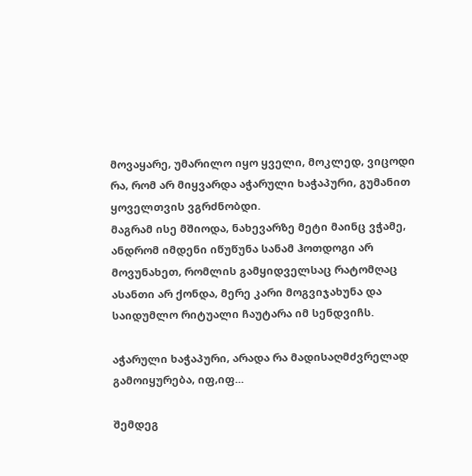მოვაყარე, უმარილო იყო ყველი, მოკლედ, ვიცოდი რა, რომ არ მიყვარდა აჭარული ხაჭაპური, გუმანით ყოველთვის ვგრძნობდი.
მაგრამ ისე მშიოდა, ნახევარზე მეტი მაინც ვჭამე, ანდრომ იმდენი იწუწუნა სანამ ჰოთდოგი არ მოვუნახეთ, რომლის გამყიდველსაც რატომღაც ასანთი არ ქონდა, მერე კარი მოგვიჯახუნა და საიდუმლო რიტუალი ჩაუტარა იმ სენდვიჩს.

აჭარული ხაჭაპური, არადა რა მადისაღმძვრელად გამოიყურება, იფ,იფ...

შემდეგ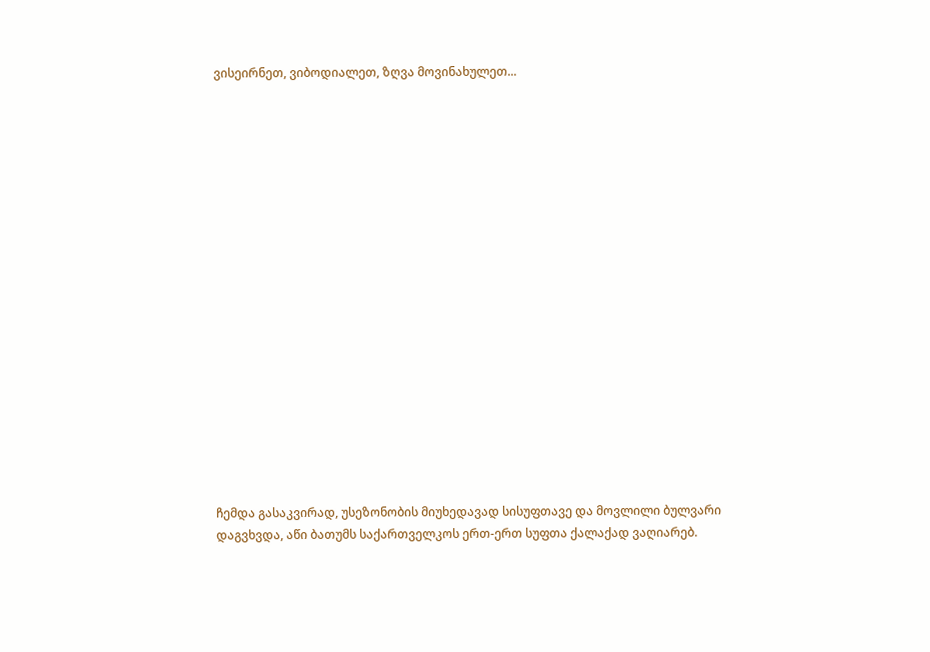ვისეირნეთ, ვიბოდიალეთ, ზღვა მოვინახულეთ...



















ჩემდა გასაკვირად, უსეზონობის მიუხედავად სისუფთავე და მოვლილი ბულვარი დაგვხვდა, აწი ბათუმს საქართველკოს ერთ-ერთ სუფთა ქალაქად ვაღიარებ.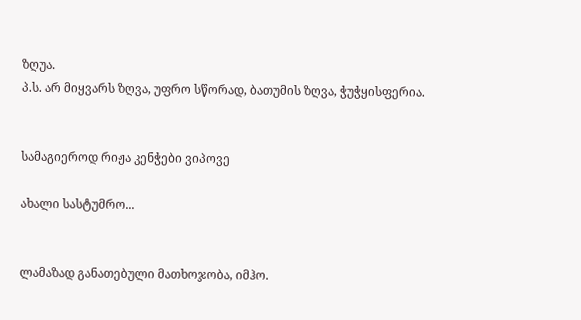ზღუა.
პ.ს. არ მიყვარს ზღვა, უფრო სწორად, ბათუმის ზღვა, ჭუჭყისფერია.


სამაგიეროდ რიჟა კენჭები ვიპოვე

ახალი სასტუმრო...


ლამაზად განათებული მათხოჯობა, იმჰო.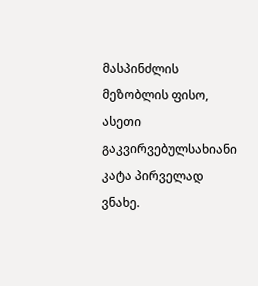მასპინძლის მეზობლის ფისო, ასეთი გაკვირვებულსახიანი კატა პირველად ვნახე.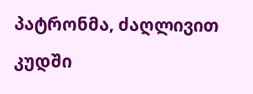პატრონმა, ძაღლივით კუდში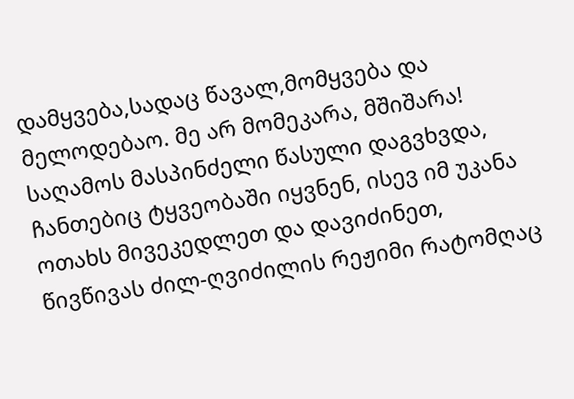დამყვება,სადაც წავალ,მომყვება და მელოდებაო. მე არ მომეკარა, მშიშარა!
საღამოს მასპინძელი წასული დაგვხვდა, ჩანთებიც ტყვეობაში იყვნენ, ისევ იმ უკანა ოთახს მივეკედლეთ და დავიძინეთ, წივწივას ძილ-ღვიძილის რეჟიმი რატომღაც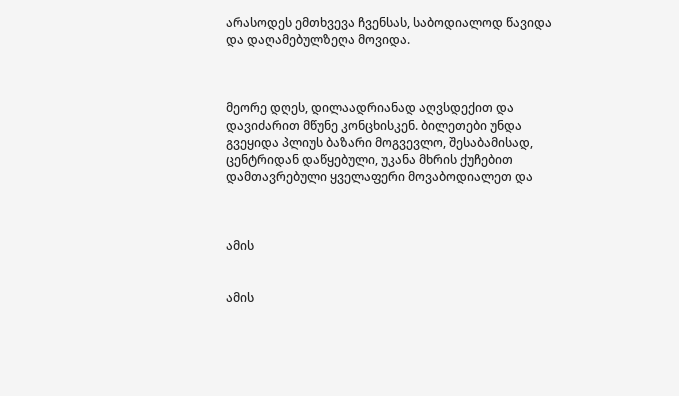არასოდეს ემთხვევა ჩვენსას, საბოდიალოდ წავიდა და დაღამებულზეღა მოვიდა.



მეორე დღეს, დილაადრიანად აღვსდექით და დავიძარით მწუნე კონცხისკენ. ბილეთები უნდა გვეყიდა პლიუს ბაზარი მოგვევლო, შესაბამისად, ცენტრიდან დაწყებული, უკანა მხრის ქუჩებით დამთავრებული ყველაფერი მოვაბოდიალეთ და



ამის


ამის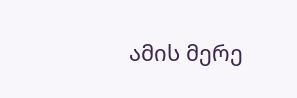ამის მერე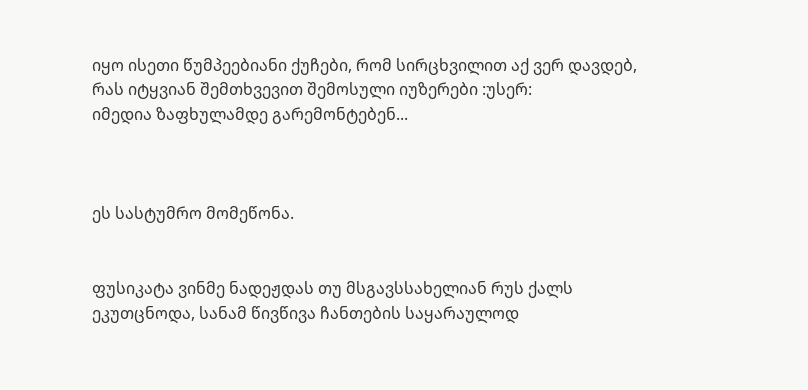იყო ისეთი წუმპეებიანი ქუჩები, რომ სირცხვილით აქ ვერ დავდებ, რას იტყვიან შემთხვევით შემოსული იუზერები :უსერ:
იმედია ზაფხულამდე გარემონტებენ...



ეს სასტუმრო მომეწონა.


ფუსიკატა ვინმე ნადეჟდას თუ მსგავსსახელიან რუს ქალს ეკუთცნოდა, სანამ წივწივა ჩანთების საყარაულოდ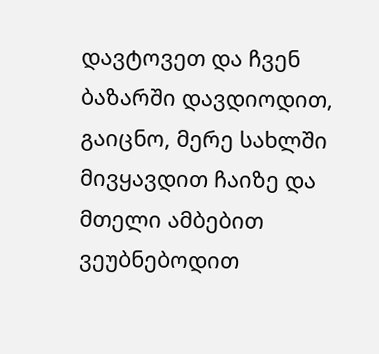დავტოვეთ და ჩვენ ბაზარში დავდიოდით, გაიცნო, მერე სახლში მივყავდით ჩაიზე და მთელი ამბებით ვეუბნებოდით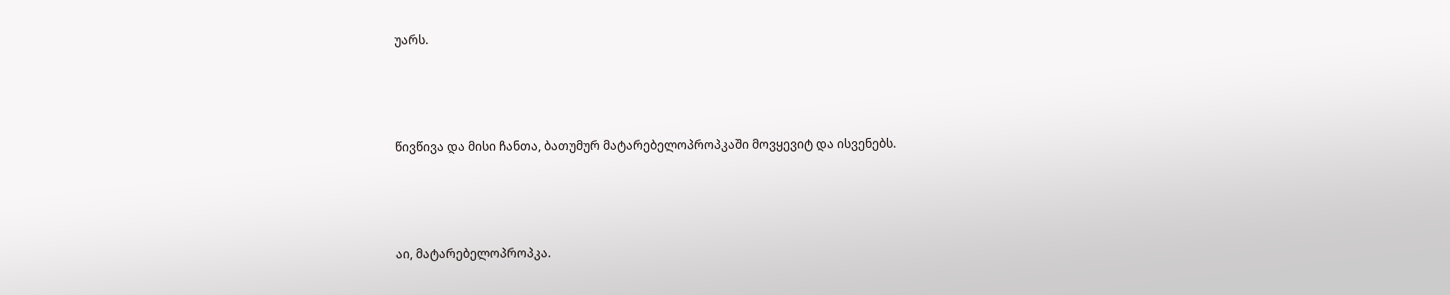უარს.



წივწივა და მისი ჩანთა, ბათუმურ მატარებელოპროპკაში მოვყევიტ და ისვენებს.



აი, მატარებელოპროპკა.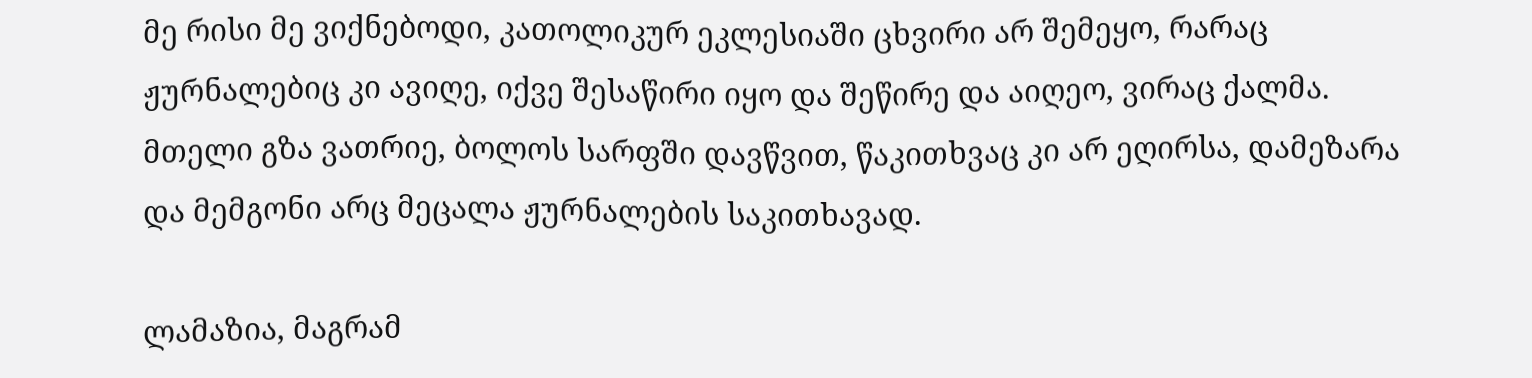მე რისი მე ვიქნებოდი, კათოლიკურ ეკლესიაში ცხვირი არ შემეყო, რარაც ჟურნალებიც კი ავიღე, იქვე შესაწირი იყო და შეწირე და აიღეო, ვირაც ქალმა. მთელი გზა ვათრიე, ბოლოს სარფში დავწვით, წაკითხვაც კი არ ეღირსა, დამეზარა და მემგონი არც მეცალა ჟურნალების საკითხავად.

ლამაზია, მაგრამ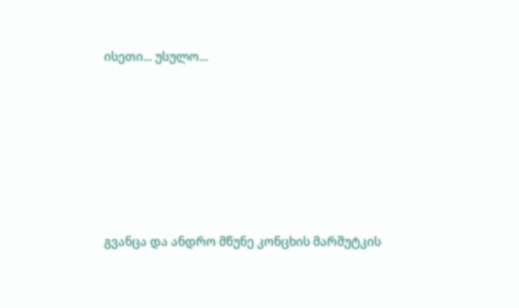ისეთი... უსულო...







გვანცა და ანდრო მწუნე კონცხის მარშუტკის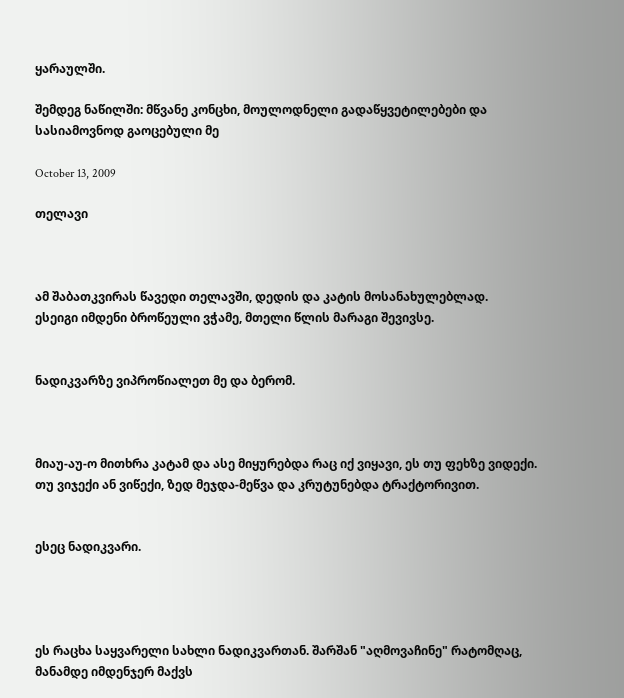ყარაულში.

შემდეგ ნაწილში: მწვანე კონცხი, მოულოდნელი გადაწყვეტილებები და სასიამოვნოდ გაოცებული მე

October 13, 2009

თელავი



ამ შაბათკვირას წავედი თელავში, დედის და კატის მოსანახულებლად.
ესეიგი იმდენი ბროწეული ვჭამე, მთელი წლის მარაგი შევივსე.


ნადიკვარზე ვიპროწიალეთ მე და ბერომ.



მიაუ-აუ-ო მითხრა კატამ და ასე მიყურებდა რაც იქ ვიყავი, ეს თუ ფეხზე ვიდექი. თუ ვიჯექი ან ვიწექი, ზედ მეჯდა-მეწვა და კრუტუნებდა ტრაქტორივით.


ესეც ნადიკვარი.




ეს რაცხა საყვარელი სახლი ნადიკვართან. შარშან "აღმოვაჩინე" რატომღაც, მანამდე იმდენჯერ მაქვს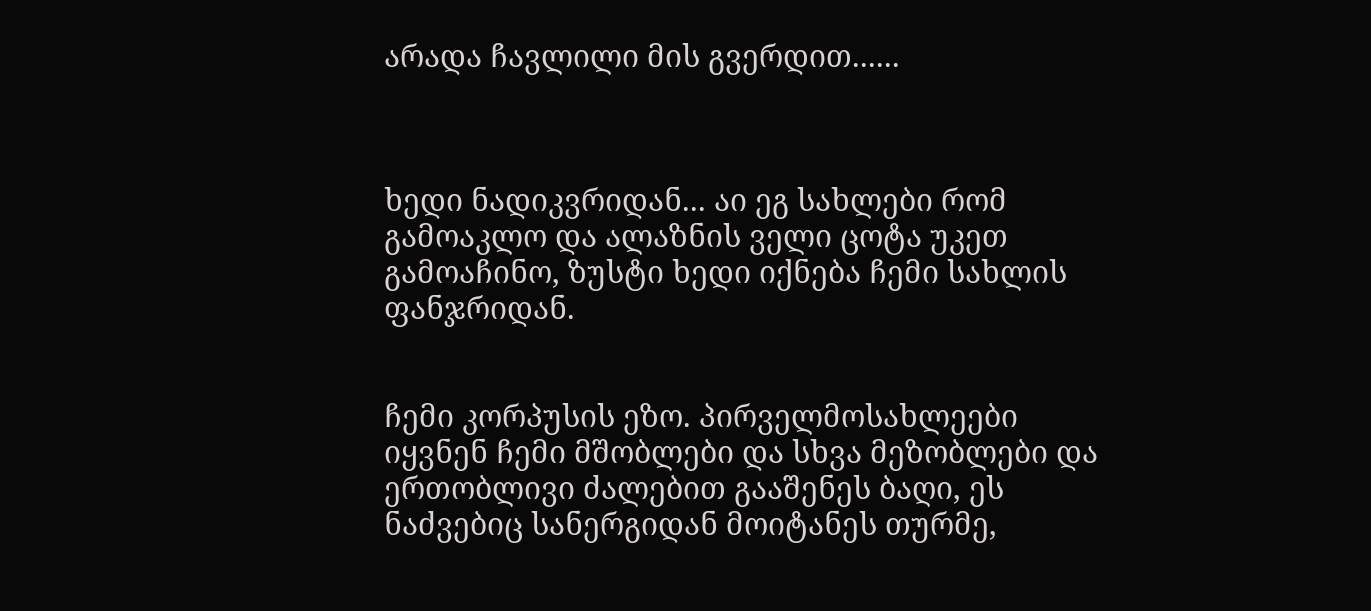არადა ჩავლილი მის გვერდით......



ხედი ნადიკვრიდან... აი ეგ სახლები რომ გამოაკლო და ალაზნის ველი ცოტა უკეთ გამოაჩინო, ზუსტი ხედი იქნება ჩემი სახლის ფანჯრიდან.


ჩემი კორპუსის ეზო. პირველმოსახლეები იყვნენ ჩემი მშობლები და სხვა მეზობლები და ერთობლივი ძალებით გააშენეს ბაღი, ეს ნაძვებიც სანერგიდან მოიტანეს თურმე,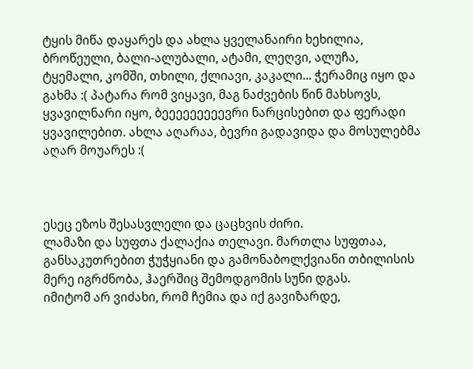ტყის მიწა დაყარეს და ახლა ყველანაირი ხეხილია, ბროწეული, ბალი-ალუბალი, ატამი, ლეღვი, ალუჩა, ტყემალი, კომში, თხილი, ქლიავი, კაკალი... ჭერამიც იყო და გახმა :( პატარა რომ ვიყავი, მაგ ნაძვების წინ მახსოვს, ყვავილნარი იყო, ბეეეეეეეეევრი ნარცისებით და ფერადი ყვავილებით. ახლა აღარაა, ბევრი გადავიდა და მოსულებმა აღარ მოუარეს :(



ესეც ეზოს შესასვლელი და ცაცხვის ძირი.
ლამაზი და სუფთა ქალაქია თელავი. მართლა სუფთაა, განსაკუთრებით ჭუჭყიანი და გამონაბოლქვიანი თბილისის მერე იგრძნობა, ჰაერშიც შემოდგომის სუნი დგას.
იმიტომ არ ვიძახი, რომ ჩემია და იქ გავიზარდე,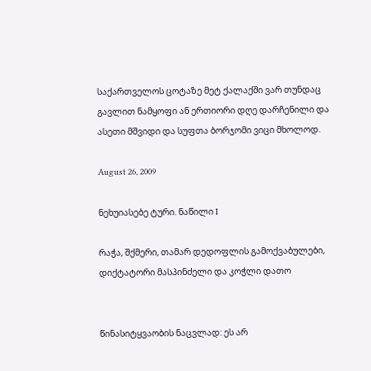საქართველოს ცოტაზე მეტ ქალაქში ვარ თუნდაც გავლით ნამყოფი ან ერთიორი დღე დარჩენილი და ასეთი მშვიდი და სუფთა ბორჯომი ვიცი მხოლოდ.

August 26, 2009

ნეხუიასებე ტური. ნაწილი I

რაჭა, შქმერი, თამარ დედოფლის გამოქვაბულები, დიქტატორი მასპინძელი და კოჭლი დათო


წინასიტყვაობის ნაცვლად: ეს არ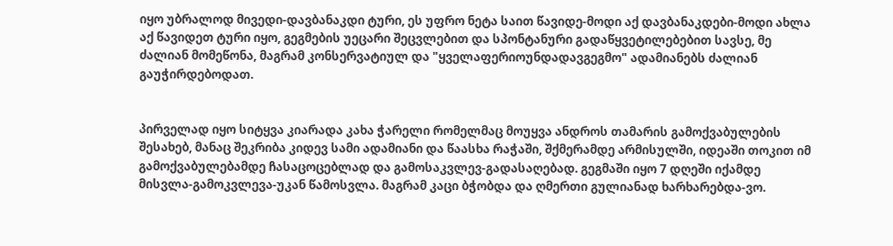იყო უბრალოდ მივედი-დავბანაკდი ტური, ეს უფრო ნეტა საით წავიდე-მოდი აქ დავბანაკდები-მოდი ახლა აქ წავიდეთ ტური იყო, გეგმების უეცარი შეცვლებით და სპონტანური გადაწყვეტილებებით სავსე, მე ძალიან მომეწონა, მაგრამ კონსერვატიულ და "ყველაფერიოუნდადავგეგმო" ადამიანებს ძალიან გაუჭირდებოდათ.


პირველად იყო სიტყვა კიარადა კახა ჭარელი რომელმაც მოუყვა ანდროს თამარის გამოქვაბულების შესახებ, მანაც შეკრიბა კიდევ სამი ადამიანი და წაასხა რაჭაში, შქმერამდე არმისულში, იდეაში თოკით იმ გამოქვაბულებამდე ჩასაცოცებლად და გამოსაკვლევ-გადასაღებად. გეგმაში იყო 7 დღეში იქამდე მისვლა-გამოკვლევა-უკან წამოსვლა. მაგრამ კაცი ბჭობდა და ღმერთი გულიანად ხარხარებდა-ვო.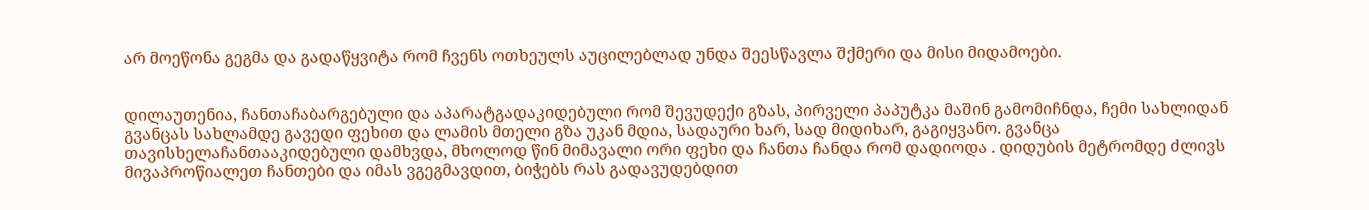არ მოეწონა გეგმა და გადაწყვიტა რომ ჩვენს ოთხეულს აუცილებლად უნდა შეესწავლა შქმერი და მისი მიდამოები.


დილაუთენია, ჩანთაჩაბარგებული და აპარატგადაკიდებული რომ შევუდექი გზას, პირველი პაპუტკა მაშინ გამომიჩნდა, ჩემი სახლიდან გვანცას სახლამდე გავედი ფეხით და ლამის მთელი გზა უკან მდია, სადაური ხარ, სად მიდიხარ, გაგიყვანო. გვანცა თავისხელაჩანთააკიდებული დამხვდა, მხოლოდ წინ მიმავალი ორი ფეხი და ჩანთა ჩანდა რომ დადიოდა . დიდუბის მეტრომდე ძლივს მივაპროწიალეთ ჩანთები და იმას ვგეგმავდით, ბიჭებს რას გადავუდებდით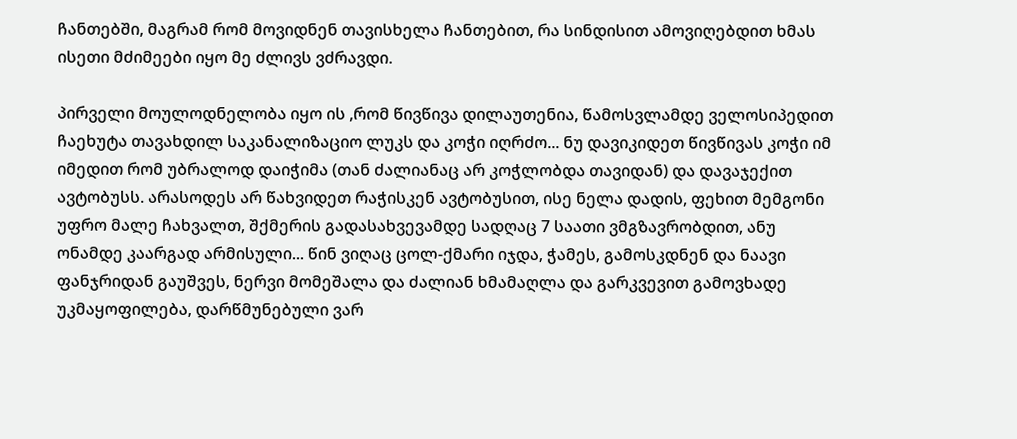ჩანთებში, მაგრამ რომ მოვიდნენ თავისხელა ჩანთებით, რა სინდისით ამოვიღებდით ხმას ისეთი მძიმეები იყო მე ძლივს ვძრავდი.

პირველი მოულოდნელობა იყო ის ,რომ წივწივა დილაუთენია, წამოსვლამდე ველოსიპედით ჩაეხუტა თავახდილ საკანალიზაციო ლუკს და კოჭი იღრძო... ნუ დავიკიდეთ წივწივას კოჭი იმ იმედით რომ უბრალოდ დაიჭიმა (თან ძალიანაც არ კოჭლობდა თავიდან) და დავაჯექით ავტობუსს. არასოდეს არ წახვიდეთ რაჭისკენ ავტობუსით, ისე ნელა დადის, ფეხით მემგონი უფრო მალე ჩახვალთ, შქმერის გადასახვევამდე სადღაც 7 საათი ვმგზავრობდით, ანუ ონამდე კაარგად არმისული... წინ ვიღაც ცოლ-ქმარი იჯდა, ჭამეს, გამოსკდნენ და ნაავი ფანჯრიდან გაუშვეს, ნერვი მომეშალა და ძალიან ხმამაღლა და გარკვევით გამოვხადე უკმაყოფილება, დარწმუნებული ვარ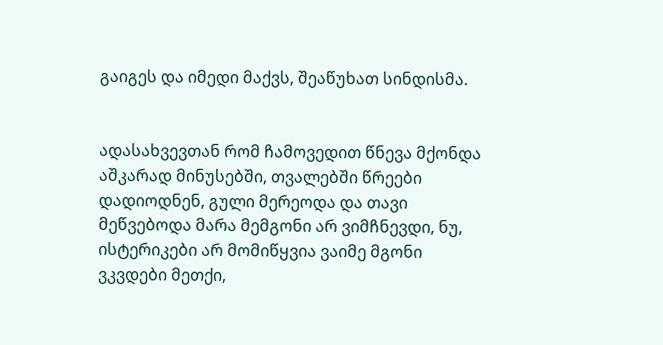გაიგეს და იმედი მაქვს, შეაწუხათ სინდისმა.


ადასახვევთან რომ ჩამოვედით წნევა მქონდა აშკარად მინუსებში, თვალებში წრეები დადიოდნენ, გული მერეოდა და თავი მეწვებოდა მარა მემგონი არ ვიმჩნევდი, ნუ, ისტერიკები არ მომიწყვია ვაიმე მგონი ვკვდები მეთქი,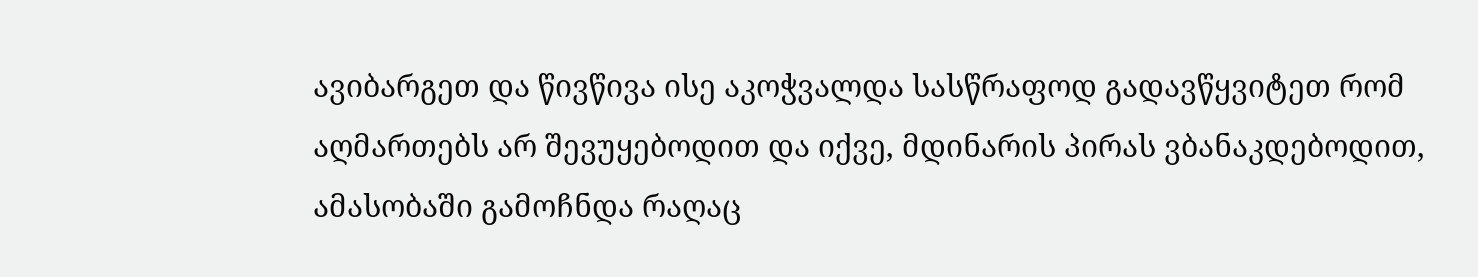ავიბარგეთ და წივწივა ისე აკოჭვალდა სასწრაფოდ გადავწყვიტეთ რომ აღმართებს არ შევუყებოდით და იქვე, მდინარის პირას ვბანაკდებოდით, ამასობაში გამოჩნდა რაღაც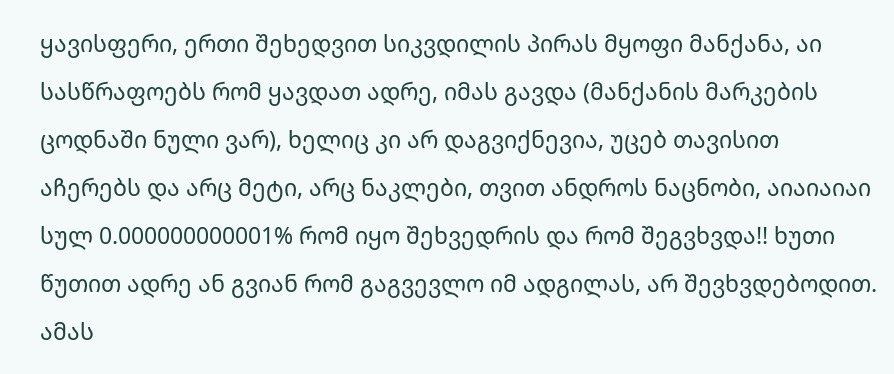ყავისფერი, ერთი შეხედვით სიკვდილის პირას მყოფი მანქანა, აი სასწრაფოებს რომ ყავდათ ადრე, იმას გავდა (მანქანის მარკების ცოდნაში ნული ვარ), ხელიც კი არ დაგვიქნევია, უცებ თავისით აჩერებს და არც მეტი, არც ნაკლები, თვით ანდროს ნაცნობი, აიაიაიაი სულ 0.000000000001% რომ იყო შეხვედრის და რომ შეგვხვდა!! ხუთი წუთით ადრე ან გვიან რომ გაგვევლო იმ ადგილას, არ შევხვდებოდით. ამას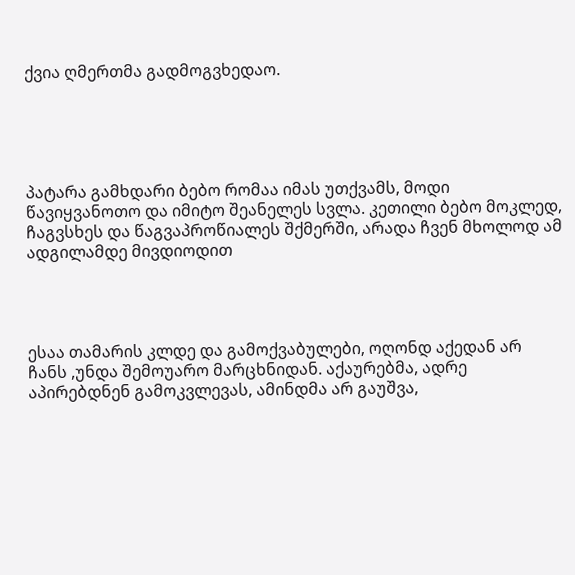ქვია ღმერთმა გადმოგვხედაო.





პატარა გამხდარი ბებო რომაა იმას უთქვამს, მოდი წავიყვანოთო და იმიტო შეანელეს სვლა. კეთილი ბებო მოკლედ, ჩაგვსხეს და წაგვაპროწიალეს შქმერში, არადა ჩვენ მხოლოდ ამ ადგილამდე მივდიოდით




ესაა თამარის კლდე და გამოქვაბულები, ოღონდ აქედან არ ჩანს ,უნდა შემოუარო მარცხნიდან. აქაურებმა, ადრე აპირებდნენ გამოკვლევას, ამინდმა არ გაუშვა,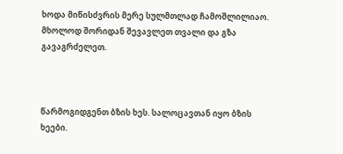ხოდა მიწისძვრის მერე სულმთლად ჩამოშლილიაო. მხოლოდ შორიდან შევავლეთ თვალი და გზა გავაგრძელეთ.



წარმოგიდგენთ ბზის ხეს. სალოცავთან იყო ბზის ხეები.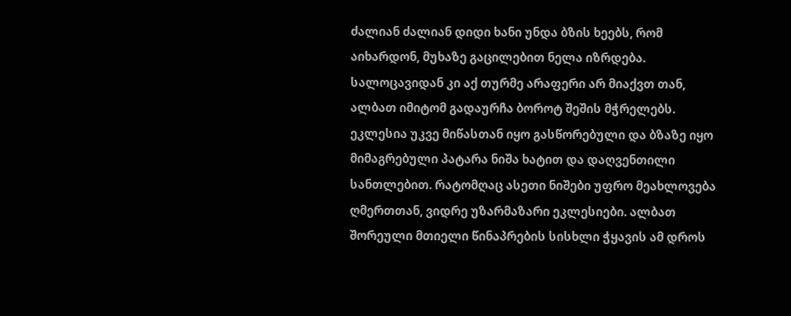ძალიან ძალიან დიდი ხანი უნდა ბზის ხეებს, რომ აიხარდონ, მუხაზე გაცილებით ნელა იზრდება. სალოცავიდან კი აქ თურმე არაფერი არ მიაქვთ თან, ალბათ იმიტომ გადაურჩა ბოროტ შეშის მჭრელებს. ეკლესია უკვე მიწასთან იყო გასწორებული და ბზაზე იყო მიმაგრებული პატარა ნიშა ხატით და დაღვენთილი სანთლებით. რატომღაც ასეთი ნიშები უფრო მეახლოვება ღმერთთან, ვიდრე უზარმაზარი ეკლესიები. ალბათ შორეული მთიელი წინაპრების სისხლი ჭყავის ამ დროს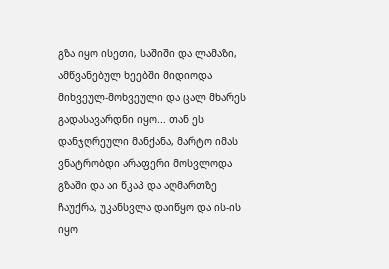გზა იყო ისეთი, საშიში და ლამაზი, ამწვანებულ ხეებში მიდიოდა მიხვეულ-მოხვეული და ცალ მხარეს გადასავარდნი იყო... თან ეს დანჯღრეული მანქანა, მარტო იმას ვნატრობდი არაფერი მოსვლოდა გზაში და აი წკაპ და აღმართზე ჩაუქრა, უკანსვლა დაიწყო და ის-ის იყო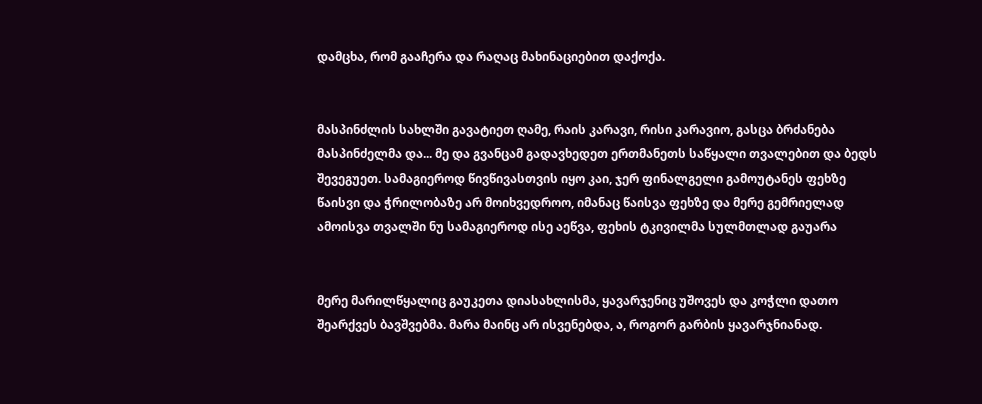დამცხა, რომ გააჩერა და რაღაც მახინაციებით დაქოქა.


მასპინძლის სახლში გავატიეთ ღამე, რაის კარავი, რისი კარავიო, გასცა ბრძანება მასპინძელმა და... მე და გვანცამ გადავხედეთ ერთმანეთს საწყალი თვალებით და ბედს შევეგუეთ. სამაგიეროდ წივწივასთვის იყო კაი, ჯერ ფინალგელი გამოუტანეს ფეხზე წაისვი და ჭრილობაზე არ მოიხვედროო, იმანაც წაისვა ფეხზე და მერე გემრიელად ამოისვა თვალში ნუ სამაგიეროდ ისე აეწვა, ფეხის ტკივილმა სულმთლად გაუარა


მერე მარილწყალიც გაუკეთა დიასახლისმა, ყავარჯენიც უშოვეს და კოჭლი დათო შეარქვეს ბავშვებმა. მარა მაინც არ ისვენებდა, ა, როგორ გარბის ყავარჯნიანად.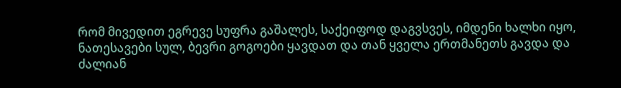რომ მივედით ეგრევე სუფრა გაშალეს, საქეიფოდ დაგვსვეს, იმდენი ხალხი იყო, ნათესავები სულ, ბევრი გოგოები ყავდათ და თან ყველა ერთმანეთს გავდა და ძალიან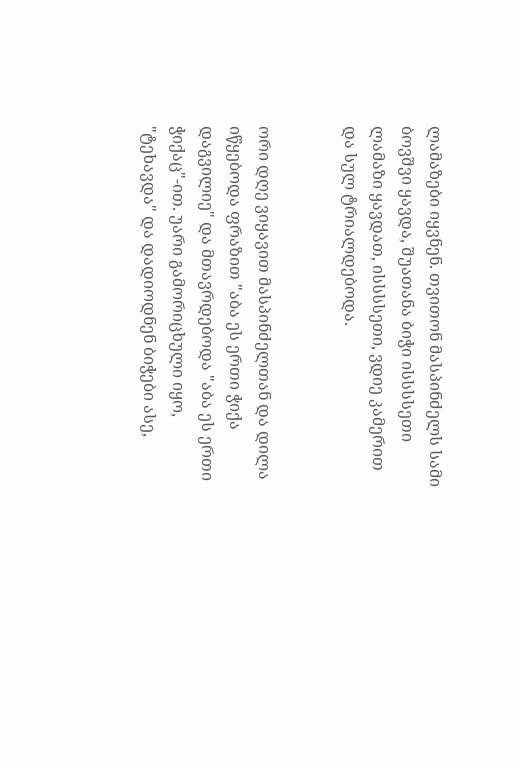ლამაზები იყვნენ. თვითონ მასპინძელს სამი ბოვშვი ყავდა, შუათანა ბიჭი ისსსსეთი ლამაზი ყავდათ, ისსსსეთი, ვდიე კამერით და სულ ტრიალდებოდა.


ორი დღე ვიყავით მასპინძელთან და დილა იწყებოდა ფრაზით "აბა ეს ერთი ჭიქა დაგვილიე" და მთავრდებოდა "აბა ეს ერთი ჭიქაც"-ით. უარი გამორიცხული იყო, "ტეხავდა" და დადიოდნენ ბიჭები ასე,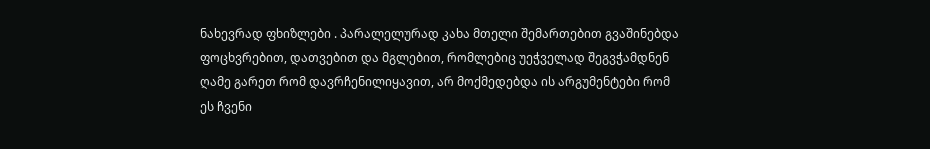ნახევრად ფხიზლები . პარალელურად კახა მთელი შემართებით გვაშინებდა ფოცხვრებით, დათვებით და მგლებით, რომლებიც უეჭველად შეგვჭამდნენ ღამე გარეთ რომ დავრჩენილიყავით, არ მოქმედებდა ის არგუმენტები რომ ეს ჩვენი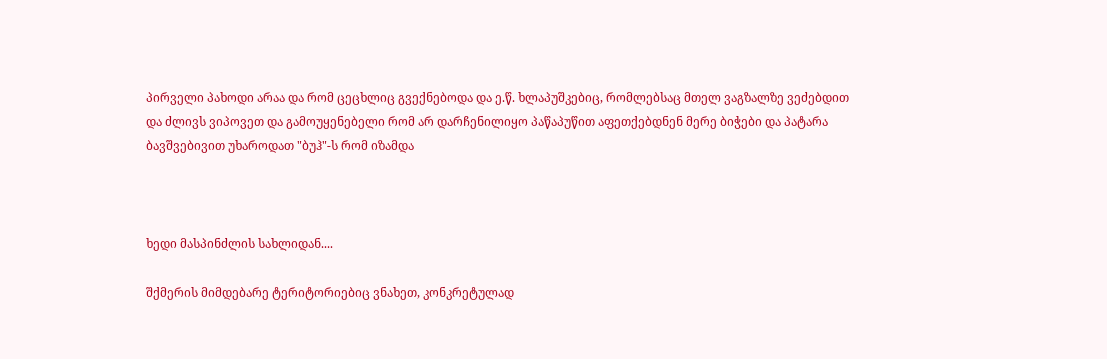პირველი პახოდი არაა და რომ ცეცხლიც გვექნებოდა და ე.წ. ხლაპუშკებიც, რომლებსაც მთელ ვაგზალზე ვეძებდით და ძლივს ვიპოვეთ და გამოუყენებელი რომ არ დარჩენილიყო პაწაპუწით აფეთქებდნენ მერე ბიჭები და პატარა ბავშვებივით უხაროდათ "ბუჰ"-ს რომ იზამდა



ხედი მასპინძლის სახლიდან....

შქმერის მიმდებარე ტერიტორიებიც ვნახეთ, კონკრეტულად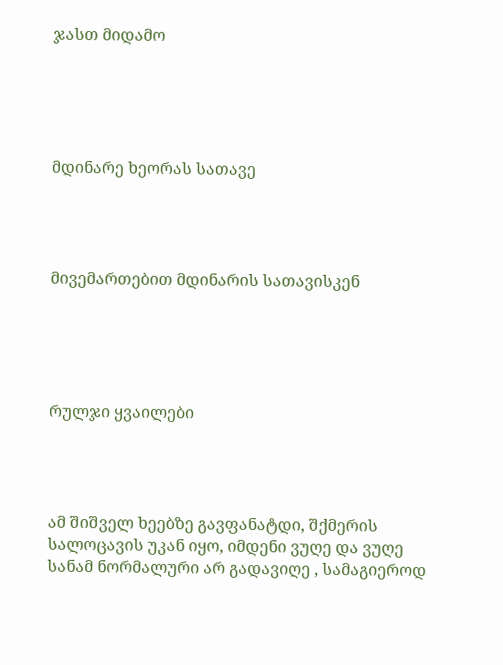ჯასთ მიდამო





მდინარე ხეორას სათავე




მივემართებით მდინარის სათავისკენ





რულჯი ყვაილები




ამ შიშველ ხეებზე გავფანატდი, შქმერის სალოცავის უკან იყო, იმდენი ვუღე და ვუღე სანამ ნორმალური არ გადავიღე , სამაგიეროდ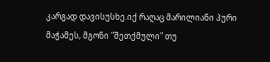კარგად დავისუსხე.იქ რაღაც მარილიანი პური მაჭამეს, მგონი "შეთქმული" თუ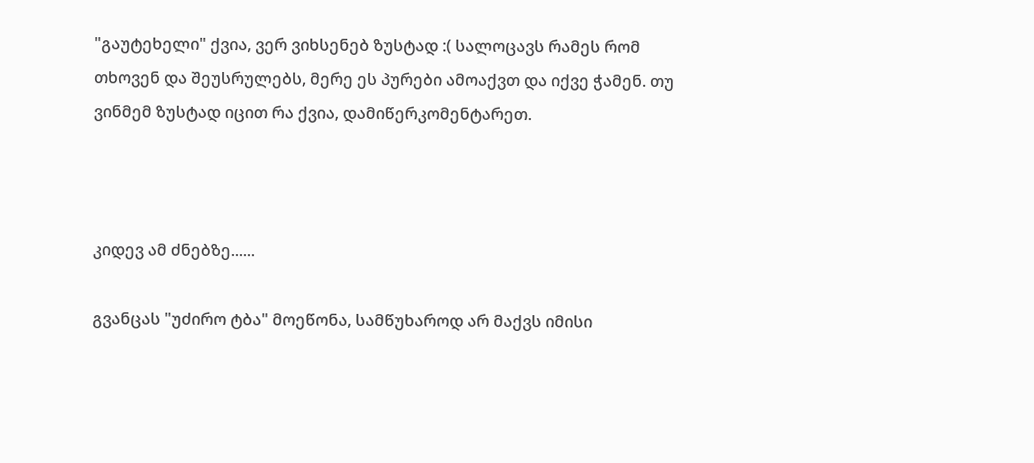"გაუტეხელი" ქვია, ვერ ვიხსენებ ზუსტად :( სალოცავს რამეს რომ თხოვენ და შეუსრულებს, მერე ეს პურები ამოაქვთ და იქვე ჭამენ. თუ ვინმემ ზუსტად იცით რა ქვია, დამიწერკომენტარეთ.



კიდევ ამ ძნებზე......

გვანცას "უძირო ტბა" მოეწონა, სამწუხაროდ არ მაქვს იმისი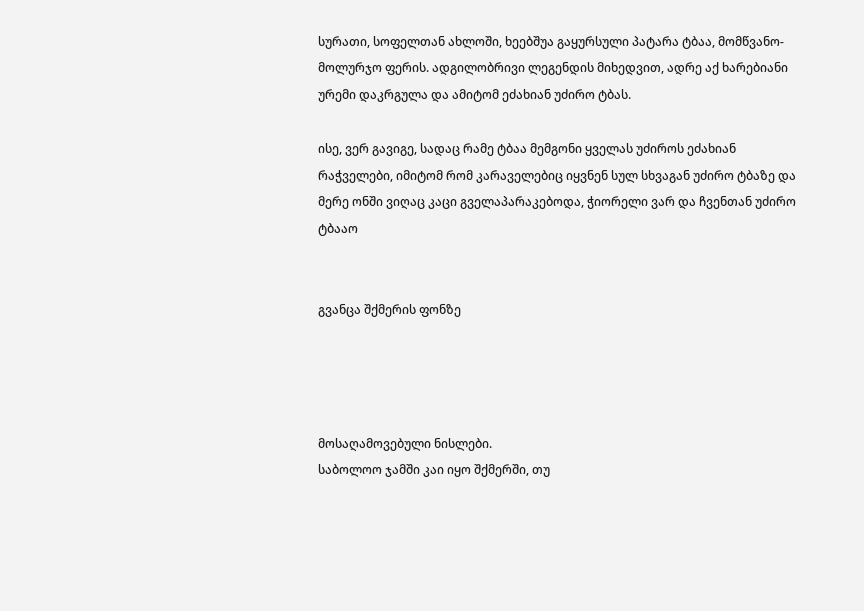სურათი, სოფელთან ახლოში, ხეებშუა გაყურსული პატარა ტბაა, მომწვანო-მოლურჯო ფერის. ადგილობრივი ლეგენდის მიხედვით, ადრე აქ ხარებიანი ურემი დაკრგულა და ამიტომ ეძახიან უძირო ტბას.

ისე, ვერ გავიგე, სადაც რამე ტბაა მემგონი ყველას უძიროს ეძახიან რაჭველები, იმიტომ რომ კარაველებიც იყვნენ სულ სხვაგან უძირო ტბაზე და მერე ონში ვიღაც კაცი გველაპარაკებოდა, ჭიორელი ვარ და ჩვენთან უძირო ტბააო


გვანცა შქმერის ფონზე




მოსაღამოვებული ნისლები.
საბოლოო ჯამში კაი იყო შქმერში, თუ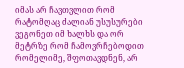იმას არ ჩავთვლით რომ რატომღაც ძალიან უსუსურები ვეგონეთ იმ ხალხს და ორ მეტრზე რომ ჩამოვრჩებოდით რომელიმე, შფოთავდნენ, არ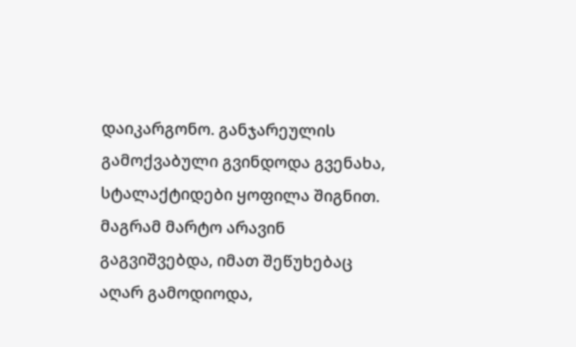დაიკარგონო. განჯარეულის გამოქვაბული გვინდოდა გვენახა, სტალაქტიდები ყოფილა შიგნით. მაგრამ მარტო არავინ გაგვიშვებდა, იმათ შეწუხებაც აღარ გამოდიოდა,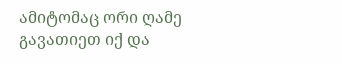ამიტომაც ორი ღამე გავათიეთ იქ და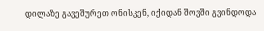დილაზე გავეშურეთ ონისკენ, იქიდან შოვში გვინდოდა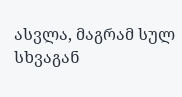ასვლა, მაგრამ სულ სხვაგან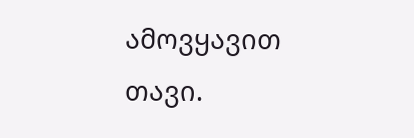ამოვყავით თავი.